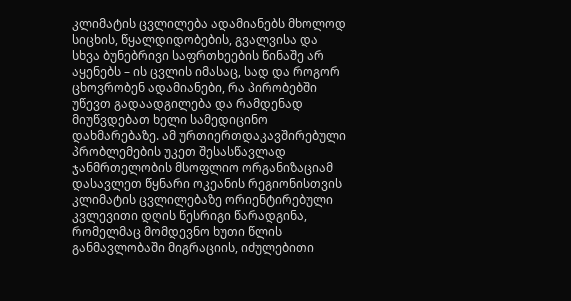კლიმატის ცვლილება ადამიანებს მხოლოდ სიცხის, წყალდიდობების, გვალვისა და სხვა ბუნებრივი საფრთხეების წინაშე არ აყენებს – ის ცვლის იმასაც, სად და როგორ ცხოვრობენ ადამიანები, რა პირობებში უწევთ გადაადგილება და რამდენად მიუწვდებათ ხელი სამედიცინო დახმარებაზე. ამ ურთიერთდაკავშირებული პრობლემების უკეთ შესასწავლად ჯანმრთელობის მსოფლიო ორგანიზაციამ დასავლეთ წყნარი ოკეანის რეგიონისთვის კლიმატის ცვლილებაზე ორიენტირებული კვლევითი დღის წესრიგი წარადგინა, რომელმაც მომდევნო ხუთი წლის განმავლობაში მიგრაციის, იძულებითი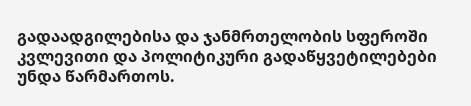გადაადგილებისა და ჯანმრთელობის სფეროში კვლევითი და პოლიტიკური გადაწყვეტილებები უნდა წარმართოს.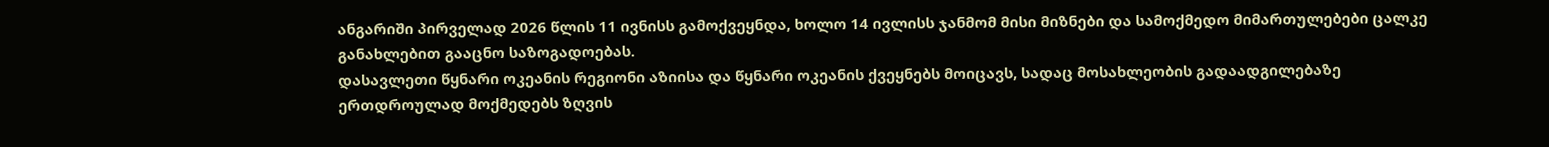ანგარიში პირველად 2026 წლის 11 ივნისს გამოქვეყნდა, ხოლო 14 ივლისს ჯანმომ მისი მიზნები და სამოქმედო მიმართულებები ცალკე განახლებით გააცნო საზოგადოებას.
დასავლეთი წყნარი ოკეანის რეგიონი აზიისა და წყნარი ოკეანის ქვეყნებს მოიცავს, სადაც მოსახლეობის გადაადგილებაზე ერთდროულად მოქმედებს ზღვის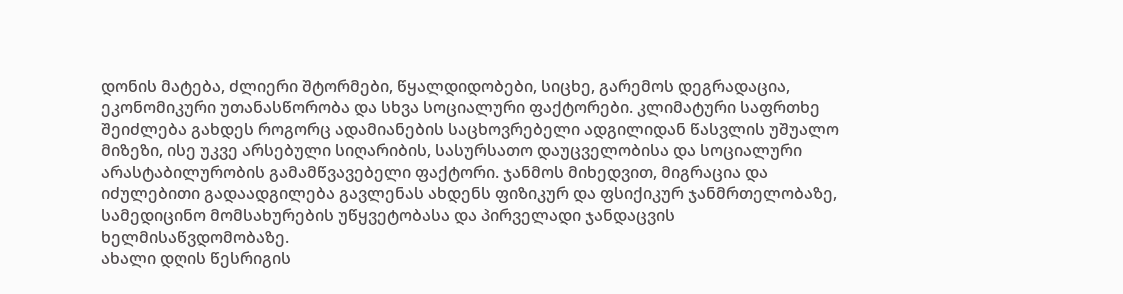დონის მატება, ძლიერი შტორმები, წყალდიდობები, სიცხე, გარემოს დეგრადაცია, ეკონომიკური უთანასწორობა და სხვა სოციალური ფაქტორები. კლიმატური საფრთხე შეიძლება გახდეს როგორც ადამიანების საცხოვრებელი ადგილიდან წასვლის უშუალო მიზეზი, ისე უკვე არსებული სიღარიბის, სასურსათო დაუცველობისა და სოციალური არასტაბილურობის გამამწვავებელი ფაქტორი. ჯანმოს მიხედვით, მიგრაცია და იძულებითი გადაადგილება გავლენას ახდენს ფიზიკურ და ფსიქიკურ ჯანმრთელობაზე, სამედიცინო მომსახურების უწყვეტობასა და პირველადი ჯანდაცვის ხელმისაწვდომობაზე.
ახალი დღის წესრიგის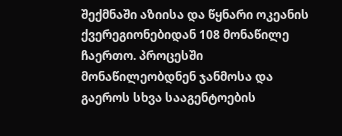შექმნაში აზიისა და წყნარი ოკეანის ქვერეგიონებიდან 108 მონაწილე ჩაერთო. პროცესში მონაწილეობდნენ ჯანმოსა და გაეროს სხვა სააგენტოების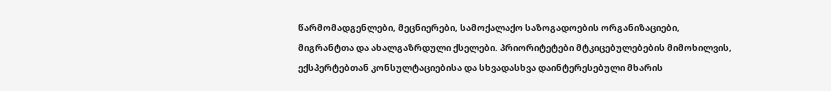წარმომადგენლები, მეცნიერები, სამოქალაქო საზოგადოების ორგანიზაციები, მიგრანტთა და ახალგაზრდული ქსელები. პრიორიტეტები მტკიცებულებების მიმოხილვის, ექსპერტებთან კონსულტაციებისა და სხვადასხვა დაინტერესებული მხარის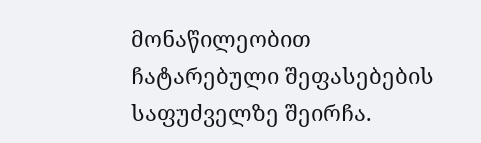მონაწილეობით ჩატარებული შეფასებების საფუძველზე შეირჩა.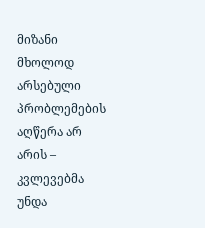მიზანი მხოლოდ არსებული პრობლემების აღწერა არ არის – კვლევებმა უნდა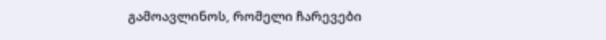გამოავლინოს, რომელი ჩარევები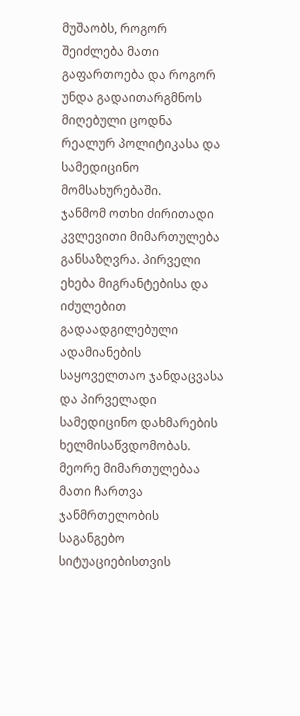მუშაობს, როგორ შეიძლება მათი გაფართოება და როგორ უნდა გადაითარგმნოს მიღებული ცოდნა რეალურ პოლიტიკასა და სამედიცინო მომსახურებაში.
ჯანმომ ოთხი ძირითადი კვლევითი მიმართულება განსაზღვრა. პირველი ეხება მიგრანტებისა და იძულებით გადაადგილებული ადამიანების საყოველთაო ჯანდაცვასა და პირველადი სამედიცინო დახმარების ხელმისაწვდომობას. მეორე მიმართულებაა მათი ჩართვა ჯანმრთელობის საგანგებო სიტუაციებისთვის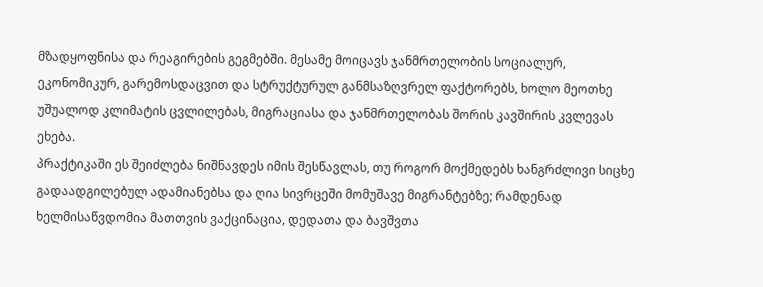მზადყოფნისა და რეაგირების გეგმებში. მესამე მოიცავს ჯანმრთელობის სოციალურ, ეკონომიკურ, გარემოსდაცვით და სტრუქტურულ განმსაზღვრელ ფაქტორებს, ხოლო მეოთხე უშუალოდ კლიმატის ცვლილებას, მიგრაციასა და ჯანმრთელობას შორის კავშირის კვლევას ეხება.
პრაქტიკაში ეს შეიძლება ნიშნავდეს იმის შესწავლას, თუ როგორ მოქმედებს ხანგრძლივი სიცხე გადაადგილებულ ადამიანებსა და ღია სივრცეში მომუშავე მიგრანტებზე; რამდენად ხელმისაწვდომია მათთვის ვაქცინაცია, დედათა და ბავშვთა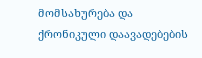მომსახურება და ქრონიკული დაავადებების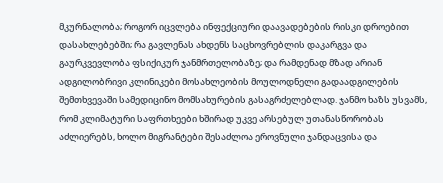მკურნალობა; როგორ იცვლება ინფექციური დაავადებების რისკი დროებით დასახლებებში; რა გავლენას ახდენს საცხოვრებლის დაკარგვა და გაურკვევლობა ფსიქიკურ ჯანმრთელობაზე; და რამდენად მზად არიან ადგილობრივი კლინიკები მოსახლეობის მოულოდნელი გადაადგილების შემთხვევაში სამედიცინო მომსახურების გასაგრძელებლად. ჯანმო ხაზს უსვამს, რომ კლიმატური საფრთხეები ხშირად უკვე არსებულ უთანასწორობას აძლიერებს, ხოლო მიგრანტები შესაძლოა ეროვნული ჯანდაცვისა და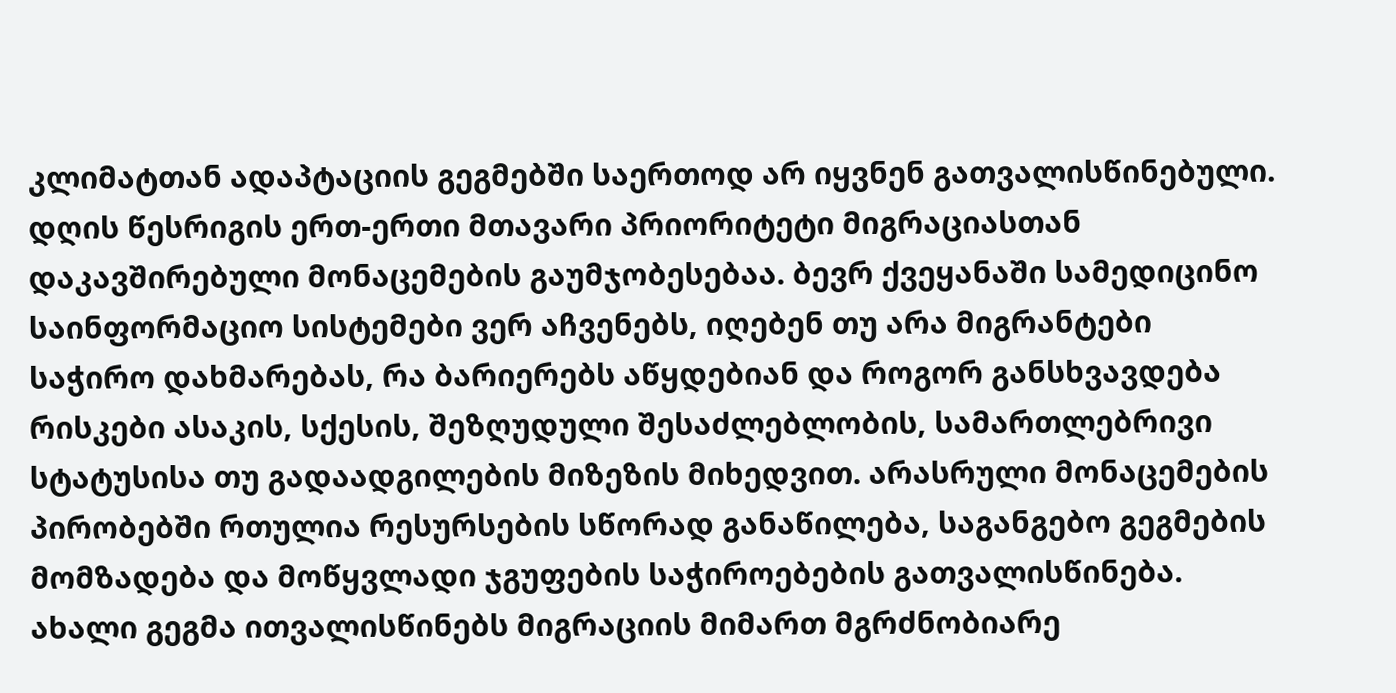კლიმატთან ადაპტაციის გეგმებში საერთოდ არ იყვნენ გათვალისწინებული.
დღის წესრიგის ერთ-ერთი მთავარი პრიორიტეტი მიგრაციასთან დაკავშირებული მონაცემების გაუმჯობესებაა. ბევრ ქვეყანაში სამედიცინო საინფორმაციო სისტემები ვერ აჩვენებს, იღებენ თუ არა მიგრანტები საჭირო დახმარებას, რა ბარიერებს აწყდებიან და როგორ განსხვავდება რისკები ასაკის, სქესის, შეზღუდული შესაძლებლობის, სამართლებრივი სტატუსისა თუ გადაადგილების მიზეზის მიხედვით. არასრული მონაცემების პირობებში რთულია რესურსების სწორად განაწილება, საგანგებო გეგმების მომზადება და მოწყვლადი ჯგუფების საჭიროებების გათვალისწინება. ახალი გეგმა ითვალისწინებს მიგრაციის მიმართ მგრძნობიარე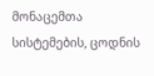მონაცემთა სისტემების, ცოდნის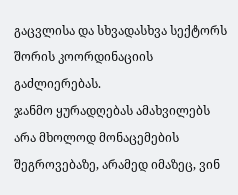გაცვლისა და სხვადასხვა სექტორს შორის კოორდინაციის გაძლიერებას.
ჯანმო ყურადღებას ამახვილებს არა მხოლოდ მონაცემების შეგროვებაზე, არამედ იმაზეც, ვინ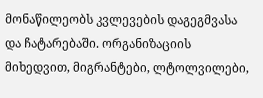მონაწილეობს კვლევების დაგეგმვასა და ჩატარებაში. ორგანიზაციის მიხედვით, მიგრანტები, ლტოლვილები,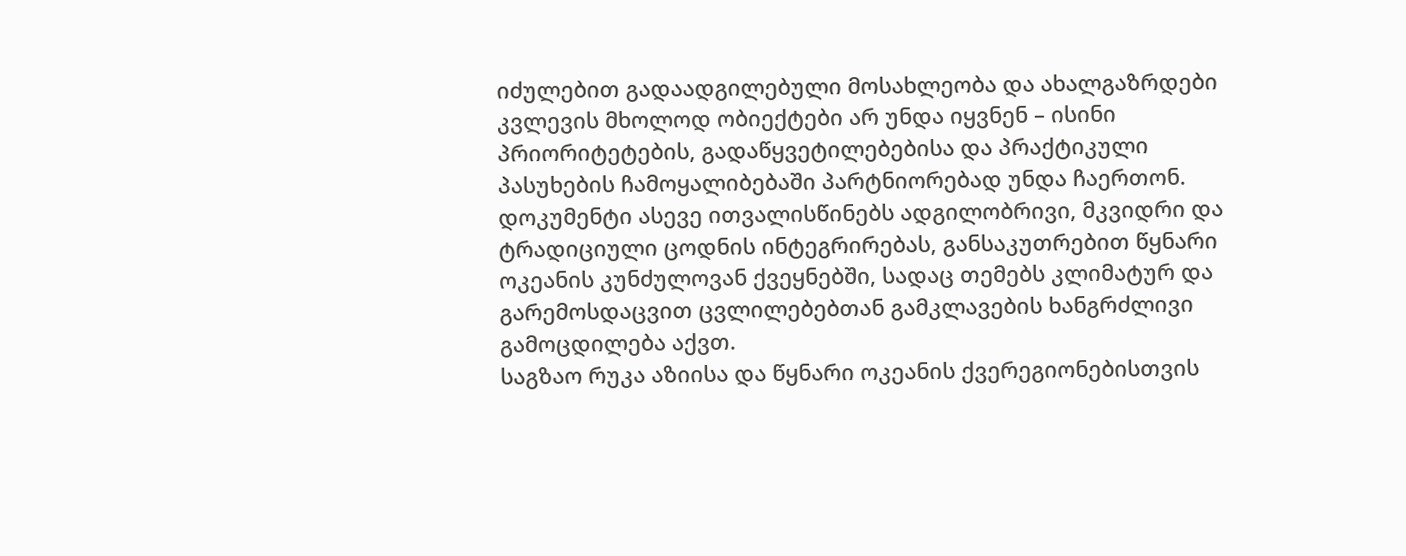იძულებით გადაადგილებული მოსახლეობა და ახალგაზრდები კვლევის მხოლოდ ობიექტები არ უნდა იყვნენ – ისინი პრიორიტეტების, გადაწყვეტილებებისა და პრაქტიკული პასუხების ჩამოყალიბებაში პარტნიორებად უნდა ჩაერთონ. დოკუმენტი ასევე ითვალისწინებს ადგილობრივი, მკვიდრი და ტრადიციული ცოდნის ინტეგრირებას, განსაკუთრებით წყნარი ოკეანის კუნძულოვან ქვეყნებში, სადაც თემებს კლიმატურ და გარემოსდაცვით ცვლილებებთან გამკლავების ხანგრძლივი გამოცდილება აქვთ.
საგზაო რუკა აზიისა და წყნარი ოკეანის ქვერეგიონებისთვის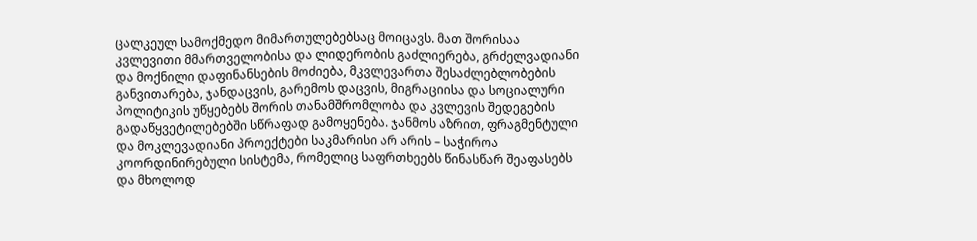ცალკეულ სამოქმედო მიმართულებებსაც მოიცავს. მათ შორისაა კვლევითი მმართველობისა და ლიდერობის გაძლიერება, გრძელვადიანი და მოქნილი დაფინანსების მოძიება, მკვლევართა შესაძლებლობების განვითარება, ჯანდაცვის, გარემოს დაცვის, მიგრაციისა და სოციალური პოლიტიკის უწყებებს შორის თანამშრომლობა და კვლევის შედეგების გადაწყვეტილებებში სწრაფად გამოყენება. ჯანმოს აზრით, ფრაგმენტული და მოკლევადიანი პროექტები საკმარისი არ არის – საჭიროა კოორდინირებული სისტემა, რომელიც საფრთხეებს წინასწარ შეაფასებს და მხოლოდ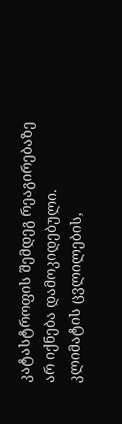კატასტროფის შემდეგ რეაგირებაზე არ იქნება დამოკიდებული.
კლიმატის ცვლილების,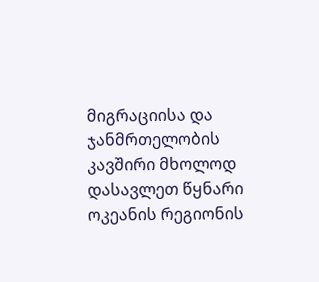მიგრაციისა და ჯანმრთელობის კავშირი მხოლოდ დასავლეთ წყნარი ოკეანის რეგიონის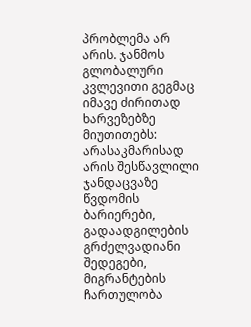პრობლემა არ არის. ჯანმოს გლობალური კვლევითი გეგმაც იმავე ძირითად ხარვეზებზე მიუთითებს: არასაკმარისად არის შესწავლილი ჯანდაცვაზე წვდომის ბარიერები, გადაადგილების გრძელვადიანი შედეგები, მიგრანტების ჩართულობა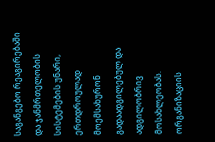საგანგებო რეაგირებაში და ჯანმრთელობის სისტემების უნარი, ერთდროულად მოემსახურონ გადაადგილებულ და ადგილობრივ მოსახლეობას. ორგანიზაციის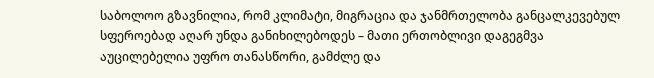საბოლოო გზავნილია, რომ კლიმატი, მიგრაცია და ჯანმრთელობა განცალკევებულ სფეროებად აღარ უნდა განიხილებოდეს – მათი ერთობლივი დაგეგმვა აუცილებელია უფრო თანასწორი, გამძლე და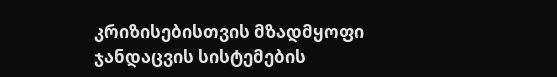კრიზისებისთვის მზადმყოფი ჯანდაცვის სისტემების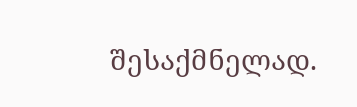შესაქმნელად.